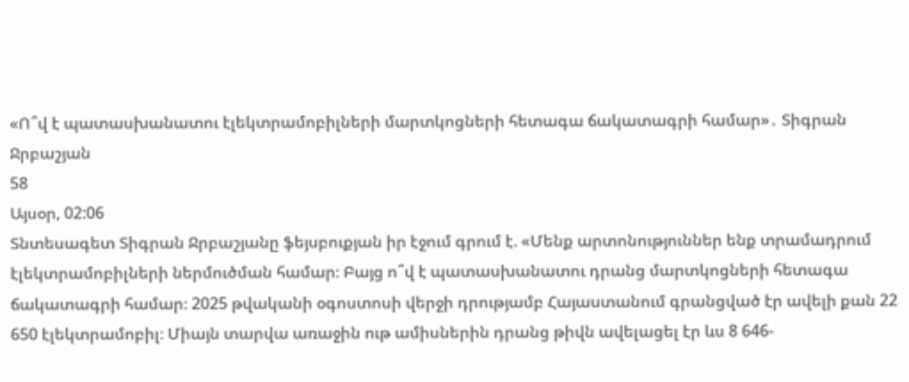«Ո՞վ է պատասխանատու էլեկտրամոբիլների մարտկոցների հետագա ճակատագրի համար»․ Տիգրան Ջրբաշյան
58
Այսօր, 02:06
Տնտեսագետ Տիգրան Ջրբաշյանը ֆեյսբուքյան իր էջում գրում է. «Մենք արտոնություններ ենք տրամադրում էլեկտրամոբիլների ներմուծման համար։ Բայց ո՞վ է պատասխանատու դրանց մարտկոցների հետագա ճակատագրի համար։ 2025 թվականի օգոստոսի վերջի դրությամբ Հայաստանում գրանցված էր ավելի քան 22 650 էլեկտրամոբիլ։ Միայն տարվա առաջին ութ ամիսներին դրանց թիվն ավելացել էր ևս 8 646-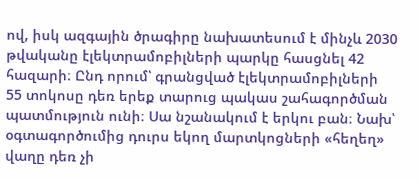ով, իսկ ազգային ծրագիրը նախատեսում է մինչև 2030 թվականը էլեկտրամոբիլների պարկը հասցնել 42 հազարի։ Ընդ որում՝ գրանցված էլեկտրամոբիլների 55 տոկոսը դեռ երեք տարուց պակաս շահագործման պատմություն ունի։ Սա նշանակում է երկու բան։ Նախ՝ օգտագործումից դուրս եկող մարտկոցների «հեղեղ» վաղը դեռ չի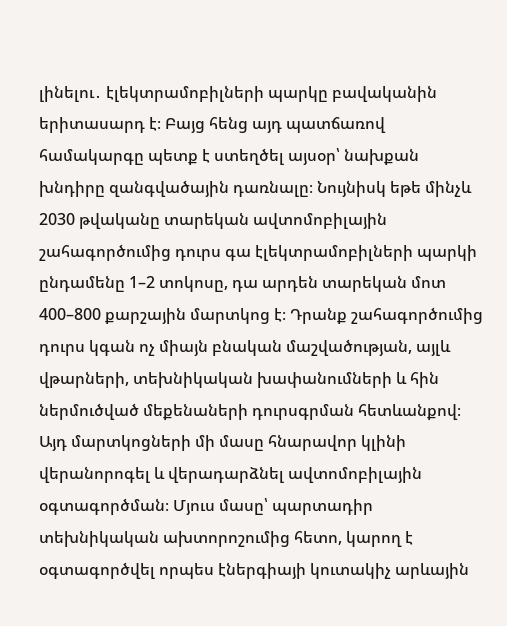լինելու․ էլեկտրամոբիլների պարկը բավականին երիտասարդ է։ Բայց հենց այդ պատճառով համակարգը պետք է ստեղծել այսօր՝ նախքան խնդիրը զանգվածային դառնալը։ Նույնիսկ եթե մինչև 2030 թվականը տարեկան ավտոմոբիլային շահագործումից դուրս գա էլեկտրամոբիլների պարկի ընդամենը 1–2 տոկոսը, դա արդեն տարեկան մոտ 400–800 քարշային մարտկոց է։ Դրանք շահագործումից դուրս կգան ոչ միայն բնական մաշվածության, այլև վթարների, տեխնիկական խափանումների և հին ներմուծված մեքենաների դուրսգրման հետևանքով։ Այդ մարտկոցների մի մասը հնարավոր կլինի վերանորոգել և վերադարձնել ավտոմոբիլային օգտագործման։ Մյուս մասը՝ պարտադիր տեխնիկական ախտորոշումից հետո, կարող է օգտագործվել որպես էներգիայի կուտակիչ արևային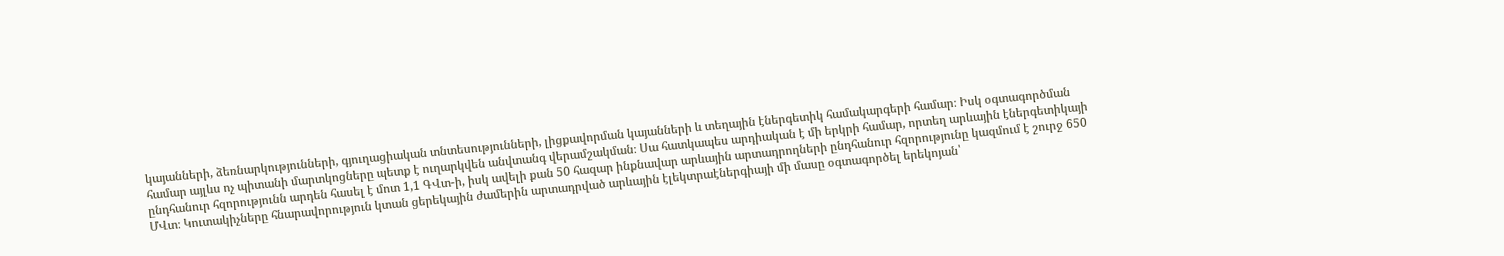կայանների, ձեռնարկությունների, գյուղացիական տնտեսությունների, լիցքավորման կայանների և տեղային էներգետիկ համակարգերի համար։ Իսկ օգտագործման համար այլևս ոչ պիտանի մարտկոցները պետք է ուղարկվեն անվտանգ վերամշակման։ Սա հատկապես արդիական է մի երկրի համար, որտեղ արևային էներգետիկայի ընդհանուր հզորությունն արդեն հասել է մոտ 1,1 ԳՎտ-ի, իսկ ավելի քան 50 հազար ինքնավար արևային արտադրողների ընդհանուր հզորությունը կազմում է շուրջ 650 ՄՎտ։ Կուտակիչները հնարավորություն կտան ցերեկային ժամերին արտադրված արևային էլեկտրաէներգիայի մի մասը օգտագործել երեկոյան՝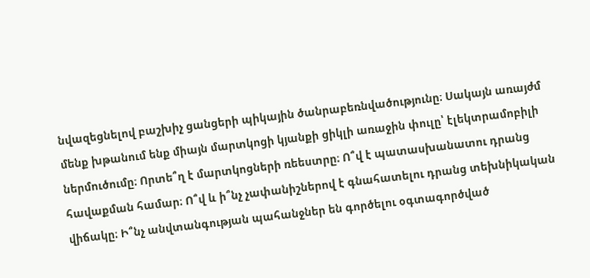նվազեցնելով բաշխիչ ցանցերի պիկային ծանրաբեռնվածությունը։ Սակայն առայժմ մենք խթանում ենք միայն մարտկոցի կյանքի ցիկլի առաջին փուլը՝ էլեկտրամոբիլի ներմուծումը։ Որտե՞ղ է մարտկոցների ռեեստրը։ Ո՞վ է պատասխանատու դրանց հավաքման համար։ Ո՞վ և ի՞նչ չափանիշներով է գնահատելու դրանց տեխնիկական վիճակը։ Ի՞նչ անվտանգության պահանջներ են գործելու օգտագործված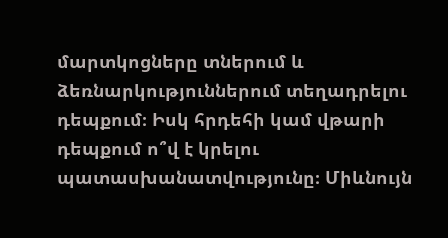մարտկոցները տներում և ձեռնարկություններում տեղադրելու դեպքում։ Իսկ հրդեհի կամ վթարի դեպքում ո՞վ է կրելու պատասխանատվությունը։ Միևնույն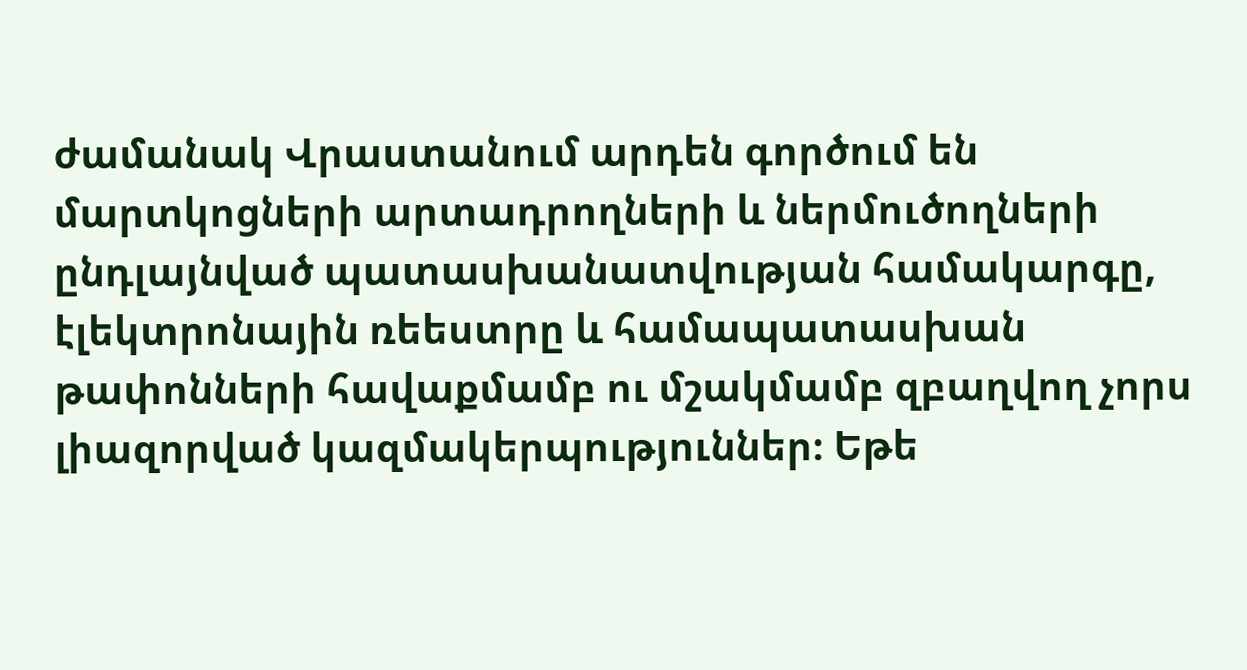ժամանակ Վրաստանում արդեն գործում են մարտկոցների արտադրողների և ներմուծողների ընդլայնված պատասխանատվության համակարգը, էլեկտրոնային ռեեստրը և համապատասխան թափոնների հավաքմամբ ու մշակմամբ զբաղվող չորս լիազորված կազմակերպություններ։ Եթե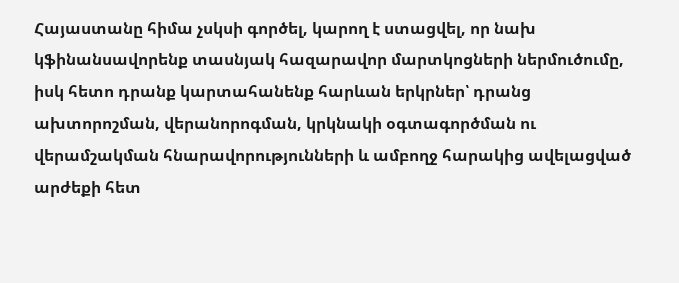Հայաստանը հիմա չսկսի գործել, կարող է ստացվել, որ նախ կֆինանսավորենք տասնյակ հազարավոր մարտկոցների ներմուծումը, իսկ հետո դրանք կարտահանենք հարևան երկրներ՝ դրանց ախտորոշման, վերանորոգման, կրկնակի օգտագործման ու վերամշակման հնարավորությունների և ամբողջ հարակից ավելացված արժեքի հետ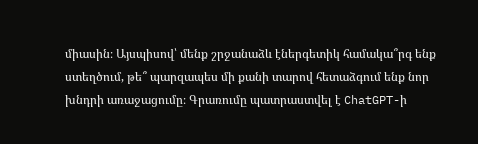միասին։ Այսպիսով՝ մենք շրջանաձև էներգետիկ համակա՞րգ ենք ստեղծում, թե՞ պարզապես մի քանի տարով հետաձգում ենք նոր խնդրի առաջացումը։ Գրառումը պատրաստվել է ChatGPT-ի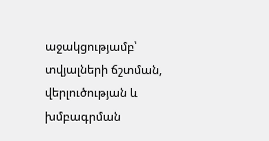աջակցությամբ՝ տվյալների ճշտման, վերլուծության և խմբագրման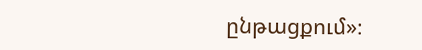ընթացքում»։